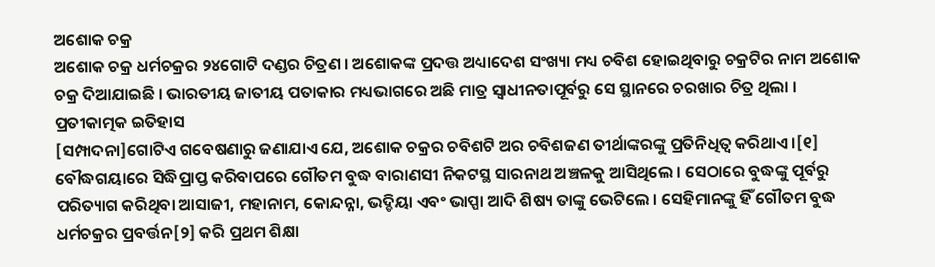ଅଶୋକ ଚକ୍ର
ଅଶୋକ ଚକ୍ର ଧର୍ମଚକ୍ରର ୨୪ଗୋଟି ଦଣ୍ଡର ଚିତ୍ରଣ । ଅଶୋକଙ୍କ ପ୍ରଦତ୍ତ ଅଧ୍ୟାଦେଶ ସଂଖ୍ୟା ମଧ୍ୟ ଚବିଶ ହୋଇଥିବାରୁ ଚକ୍ରଟିର ନାମ ଅଶୋକ ଚକ୍ର ଦିଆଯାଇଛି । ଭାରତୀୟ ଜାତୀୟ ପତାକାର ମଧ୍ୟଭାଗରେ ଅଛି ମାତ୍ର ସ୍ୱାଧୀନତାପୂର୍ବରୁ ସେ ସ୍ଥାନରେ ଚରଖାର ଚିତ୍ର ଥିଲା ।
ପ୍ରତୀକାତ୍ମକ ଇତିହାସ
[ସମ୍ପାଦନା]ଗୋଟିଏ ଗବେଷଣାରୁ ଜଣାଯାଏ ଯେ, ଅଶୋକ ଚକ୍ରର ଚବିଶଟି ଅର ଚବିଶଜଣ ତୀର୍ଥାଙ୍କରଙ୍କୁ ପ୍ରତିନିଧିତ୍ୱ କରିଥାଏ ।[୧] ବୌଦ୍ଧଗୟାରେ ସିଦ୍ଧିପ୍ରାପ୍ତ କରିବାପରେ ଗୌତମ ବୁଦ୍ଧ ବାରାଣସୀ ନିକଟସ୍ଥ ସାରନାଥ ଅଞ୍ଚଳକୁ ଆସିଥିଲେ । ସେଠାରେ ବୁଦ୍ଧଙ୍କୁ ପୂର୍ବରୁ ପରିତ୍ୟାଗ କରିଥିବା ଆସାଜୀ, ମହାନାମ, କୋନ୍ଦନ୍ନା, ଭଦ୍ଡିୟା ଏବଂ ଭାପ୍ପା ଆଦି ଶିଷ୍ୟ ତାଙ୍କୁ ଭେଟିଲେ । ସେହିମାନଙ୍କୁ ହିଁ ଗୌତମ ବୁଦ୍ଧ ଧର୍ମଚକ୍ରର ପ୍ରବର୍ତ୍ତନ[୨] କରି ପ୍ରଥମ ଶିକ୍ଷା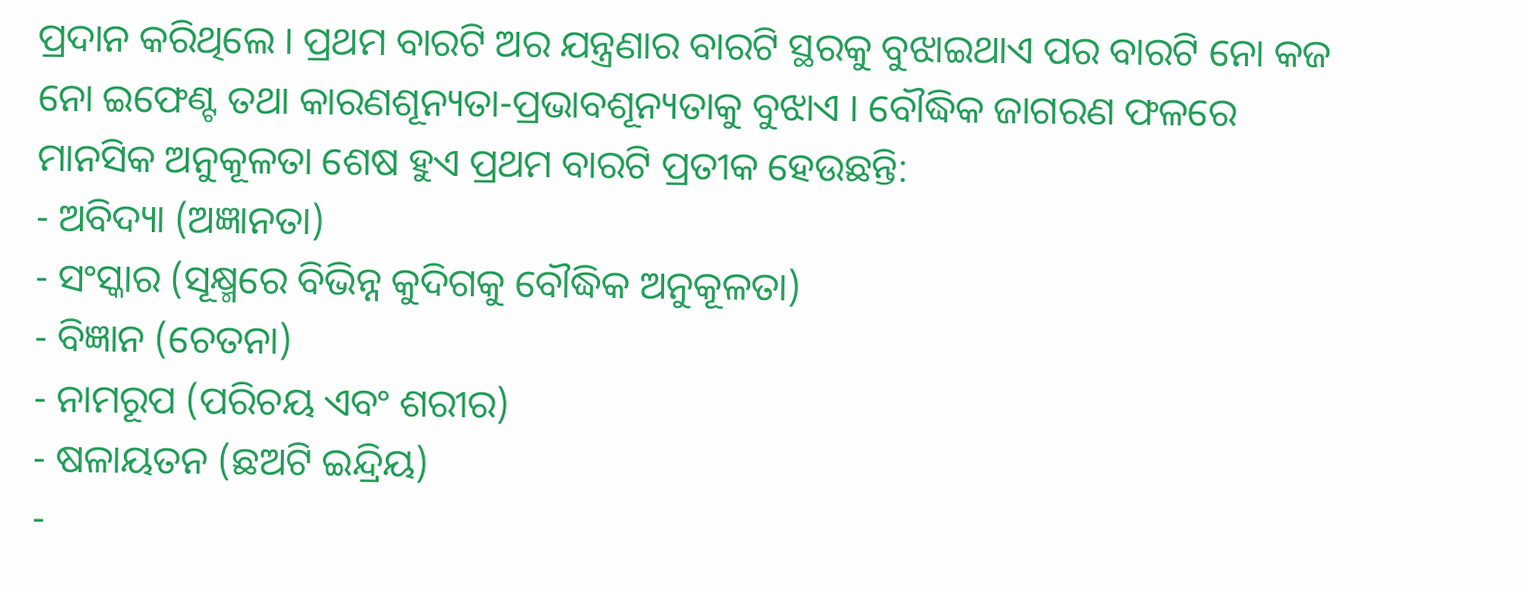ପ୍ରଦାନ କରିଥିଲେ । ପ୍ରଥମ ବାରଟି ଅର ଯନ୍ତ୍ରଣାର ବାରଟି ସ୍ଥରକୁ ବୁଝାଇଥାଏ ପର ବାରଟି ନୋ କଜ ନୋ ଇଫେଣ୍ଟ ତଥା କାରଣଶୂନ୍ୟତା-ପ୍ରଭାବଶୂନ୍ୟତାକୁ ବୁଝାଏ । ବୌଦ୍ଧିକ ଜାଗରଣ ଫଳରେ ମାନସିକ ଅନୁକୂଳତା ଶେଷ ହୁଏ ପ୍ରଥମ ବାରଟି ପ୍ରତୀକ ହେଉଛନ୍ତି:
- ଅବିଦ୍ୟା (ଅଜ୍ଞାନତା)
- ସଂସ୍କାର (ସୂକ୍ଷ୍ମରେ ବିଭିନ୍ନ କୁଦିଗକୁ ବୌଦ୍ଧିକ ଅନୁକୂଳତା)
- ବିଜ୍ଞାନ (ଚେତନା)
- ନାମରୂପ (ପରିଚୟ ଏବଂ ଶରୀର)
- ଷଳାୟତନ (ଛଅଟି ଇନ୍ଦ୍ରିୟ)
-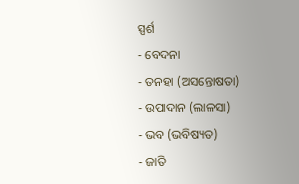ସ୍ପର୍ଶ
- ବେଦନା
- ତନହା (ଅସନ୍ତୋଷତା)
- ଉପାଦାନ (ଲାଳସା)
- ଭବ (ଭବିଷ୍ୟତ)
- ଜାତି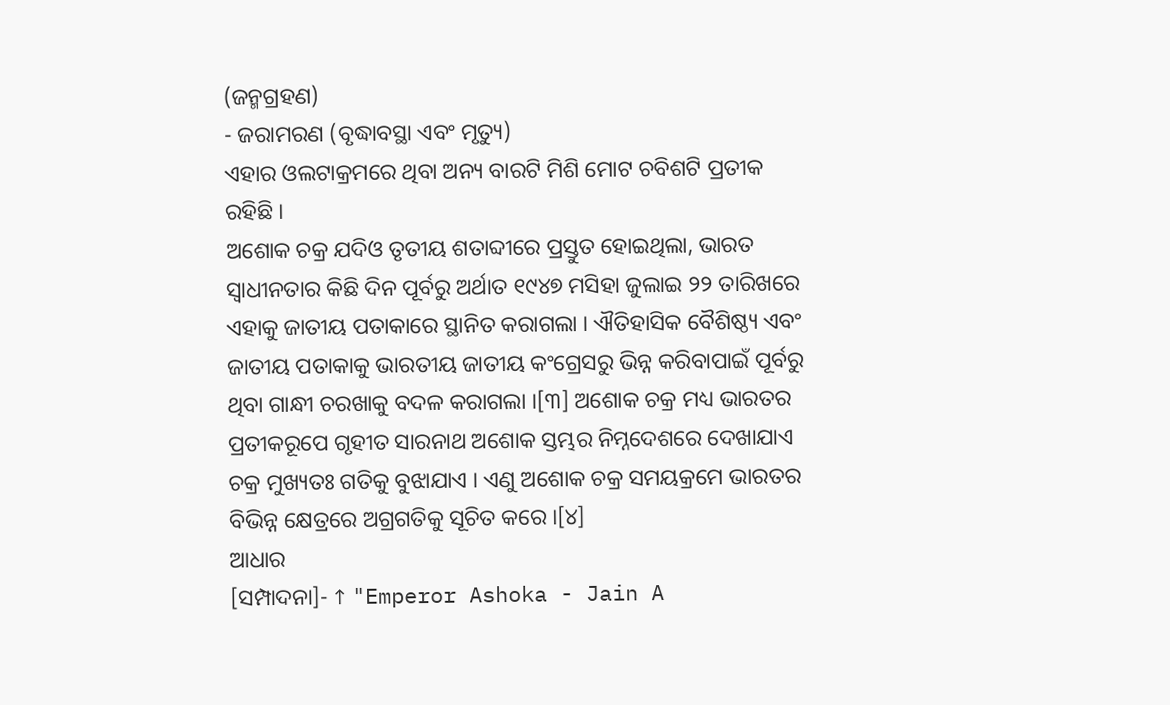(ଜନ୍ମଗ୍ରହଣ)
- ଜରାମରଣ (ବୃଦ୍ଧାବସ୍ଥା ଏବଂ ମୃତ୍ୟୁ)
ଏହାର ଓଲଟାକ୍ରମରେ ଥିବା ଅନ୍ୟ ବାରଟି ମିଶି ମୋଟ ଚବିଶଟି ପ୍ରତୀକ ରହିଛି ।
ଅଶୋକ ଚକ୍ର ଯଦିଓ ତୃତୀୟ ଶତାବ୍ଦୀରେ ପ୍ରସ୍ତୁତ ହୋଇଥିଲା, ଭାରତ ସ୍ୱାଧୀନତାର କିଛି ଦିନ ପୂର୍ବରୁ ଅର୍ଥାତ ୧୯୪୭ ମସିହା ଜୁଲାଇ ୨୨ ତାରିଖରେ ଏହାକୁ ଜାତୀୟ ପତାକାରେ ସ୍ଥାନିତ କରାଗଲା । ଐତିହାସିକ ବୈଶିଷ୍ଠ୍ୟ ଏବଂ ଜାତୀୟ ପତାକାକୁ ଭାରତୀୟ ଜାତୀୟ କଂଗ୍ରେସରୁ ଭିନ୍ନ କରିବାପାଇଁ ପୂର୍ବରୁ ଥିବା ଗାନ୍ଧୀ ଚରଖାକୁ ବଦଳ କରାଗଲା ।[୩] ଅଶୋକ ଚକ୍ର ମଧ୍ୟ ଭାରତର ପ୍ରତୀକରୂପେ ଗୃହୀତ ସାରନାଥ ଅଶୋକ ସ୍ତମ୍ଭର ନିମ୍ନଦେଶରେ ଦେଖାଯାଏ ଚକ୍ର ମୁଖ୍ୟତଃ ଗତିକୁ ବୁଝାଯାଏ । ଏଣୁ ଅଶୋକ ଚକ୍ର ସମୟକ୍ରମେ ଭାରତର ବିଭିନ୍ନ କ୍ଷେତ୍ରରେ ଅଗ୍ରଗତିକୁ ସୂଚିତ କରେ ।[୪]
ଆଧାର
[ସମ୍ପାଦନା]- ↑ "Emperor Ashoka - Jain A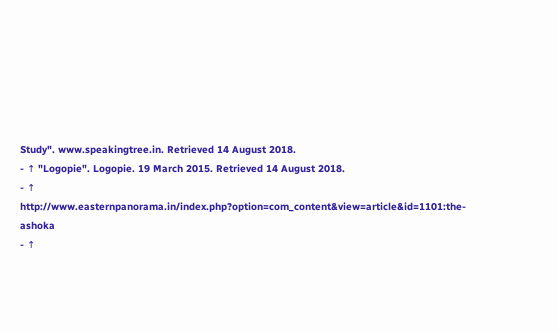Study". www.speakingtree.in. Retrieved 14 August 2018.
- ↑ "Logopie". Logopie. 19 March 2015. Retrieved 14 August 2018.
- ↑ http://www.easternpanorama.in/index.php?option=com_content&view=article&id=1101:the-ashoka
- ↑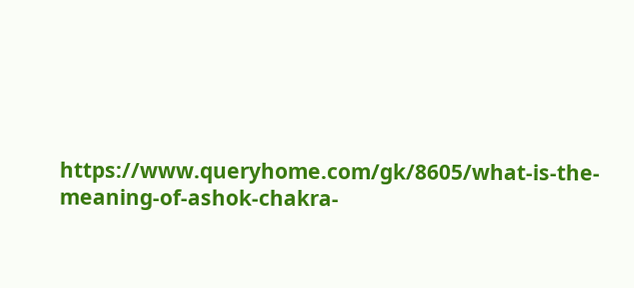https://www.queryhome.com/gk/8605/what-is-the-meaning-of-ashok-chakra-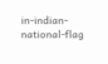in-indian-national-flag